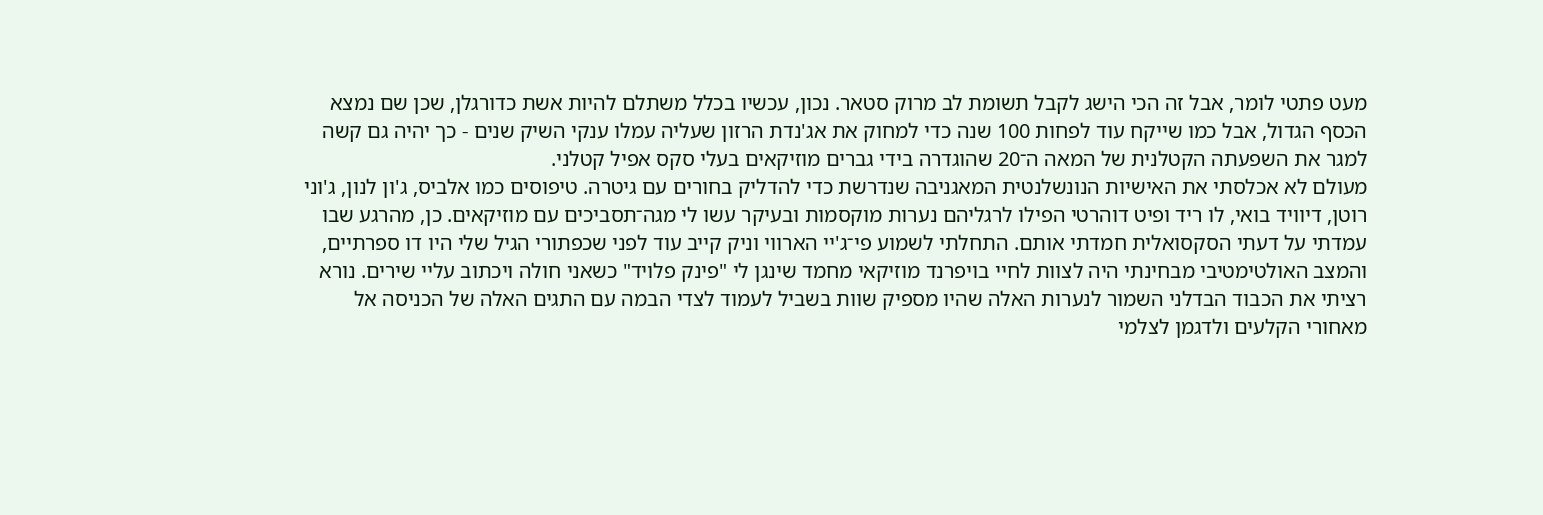מעט פתטי לומר, אבל זה הכי הישג לקבל תשומת לב מרוק סטאר. נכון, עכשיו בכלל משתלם להיות אשת כדורגלן, שכן שם נמצא הכסף הגדול, אבל כמו שייקח עוד לפחות 100 שנה כדי למחוק את אג'נדת הרזון שעליה עמלו ענקי השיק שנים - כך יהיה גם קשה למגר את השפעתה הקטלנית של המאה ה־20 שהוגדרה בידי גברים מוזיקאים בעלי סקס אפיל קטלני.
מעולם לא אכלסתי את האישיות הנונשלנטית המאגניבה שנדרשת כדי להדליק בחורים עם גיטרה. טיפוסים כמו אלביס, ג'ון לנון, ג'וני רוטן, דיוויד בואי, לו ריד ופיט דוהרטי הפילו לרגליהם נערות מוקסמות ובעיקר עשו לי מגה־תסביכים עם מוזיקאים. כן, מהרגע שבו עמדתי על דעתי הסקסואלית חמדתי אותם. התחלתי לשמוע פי־ג'יי הארווי וניק קייב עוד לפני שכפתורי הגיל שלי היו דו ספרתיים, והמצב האולטימטיבי מבחינתי היה לצוות לחיי בויפרנד מוזיקאי מחמד שינגן לי "פינק פלויד" כשאני חולה ויכתוב עליי שירים. נורא רציתי את הכבוד הבדלני השמור לנערות האלה שהיו מספיק שוות בשביל לעמוד לצדי הבמה עם התגים האלה של הכניסה אל מאחורי הקלעים ולדגמן לצלמי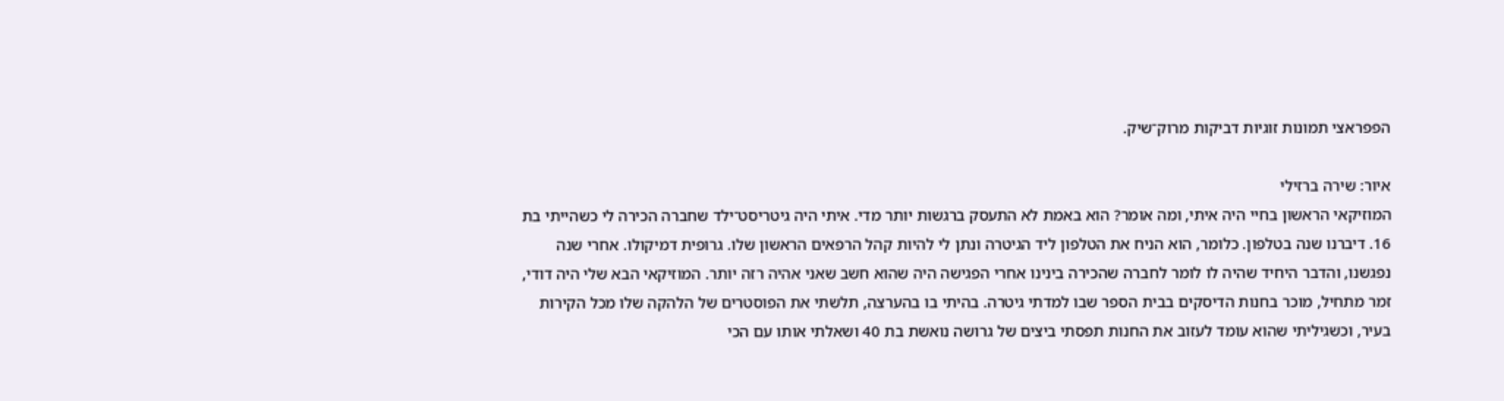הפפראצי תמונות זוגיות דביקות מרוק־שיק.

איור: שירה ברזילי
המוזיקאי הראשון בחיי היה איתי, ומה אומר? הוא באמת לא התעסק ברגשות יותר מדי. איתי היה גיטריסט־ילד שחברה הכירה לי כשהייתי בת 16. דיברנו שנה בטלפון. כלומר, הוא הניח את הטלפון ליד הגיטרה ונתן לי להיות קהל הרפאים הראשון שלו. גרופית דמיקולו. אחרי שנה נפגשנו, והדבר היחיד שהיה לו לומר לחברה שהכירה בינינו אחרי הפגישה היה שהוא חשב שאני אהיה רזה יותר. המוזיקאי הבא שלי היה דודי, זמר מתחיל, מוכר בחנות הדיסקים בבית הספר שבו למדתי גיטרה. בהיתי בו בהערצה, תלשתי את הפוסטרים של הלהקה שלו מכל הקירות בעיר, וכשגיליתי שהוא עומד לעזוב את החנות תפסתי ביצים של גרושה נואשת בת 40 ושאלתי אותו עם הכי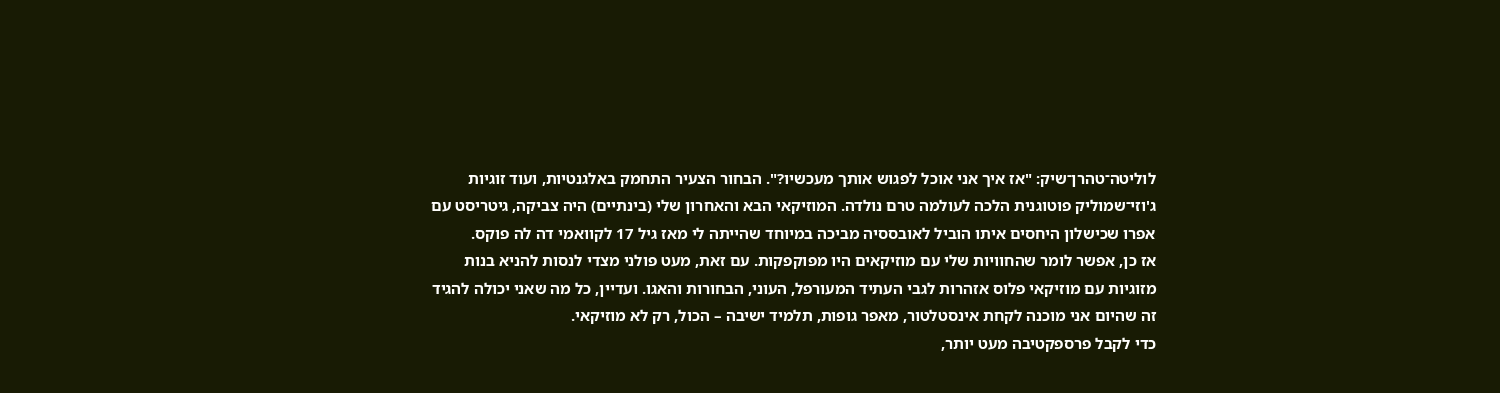לוליטה־טהרן־שיק: "אז איך אני אוכל לפגוש אותך מעכשיו?". הבחור הצעיר התחמק באלגנטיות, ועוד זוגיות ג'וזי־שמוליק פוטוגנית הלכה לעולמה טרם נולדה. המוזיקאי הבא והאחרון שלי (בינתיים) היה צביקה, גיטריסט עם אפרו שכישלון היחסים איתו הוביל לאובססיה מביכה במיוחד שהייתה לי מאז גיל 17 לקוואמי דה לה פוקס.
אז כן, אפשר לומר שהחוויות שלי עם מוזיקאים היו מפוקפקות. עם זאת, מעט פולני מצדי לנסות להניא בנות מזוגיות עם מוזיקאי פלוס אזהרות לגבי העתיד המעורפל, העוני, הבחורות והאגו. ועדיין, כל מה שאני יכולה להגיד זה שהיום אני מוכנה לקחת אינסטלטור, מאפר גופות, תלמיד ישיבה – הכול, רק לא מוזיקאי.
כדי לקבל פרספקטיבה מעט יותר,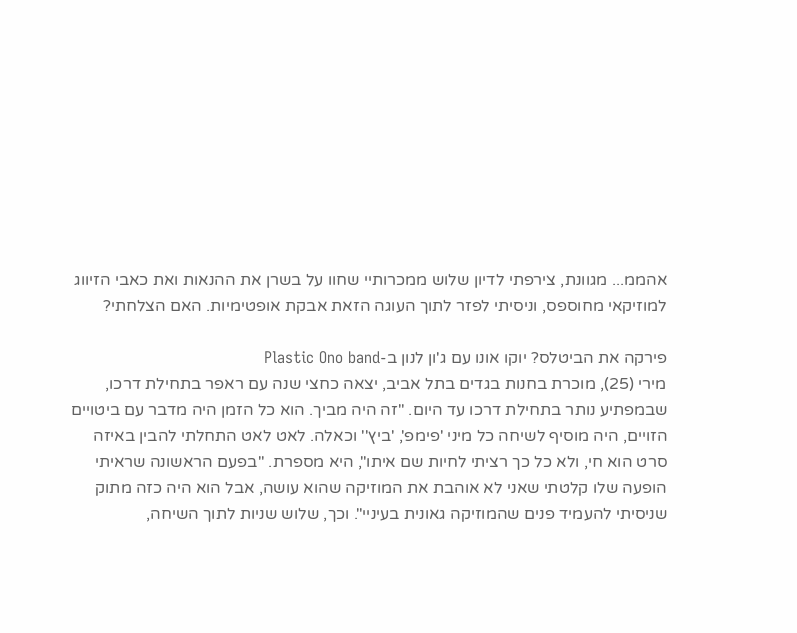אהממ... מגוונת, צירפתי לדיון שלוש ממכרותיי שחוו על בשרן את ההנאות ואת כאבי הזיווג למוזיקאי מחוספס, וניסיתי לפזר לתוך העוגה הזאת אבקת אופטימיות. האם הצלחתי?

פירקה את הביטלס? יוקו אונו עם ג'ון לנון ב-Plastic Ono band
מירי (25), מוכרת בחנות בגדים בתל אביב, יצאה כחצי שנה עם ראפר בתחילת דרכו, שבמפתיע נותר בתחילת דרכו עד היום. "זה היה מביך. הוא כל הזמן היה מדבר עם ביטויים הזויים, היה מוסיף לשיחה כל מיני 'פימפ', 'ביץ'' וכאלה. לאט לאט התחלתי להבין באיזה סרט הוא חי, ולא כל כך רציתי לחיות שם איתו", היא מספרת. "בפעם הראשונה שראיתי הופעה שלו קלטתי שאני לא אוהבת את המוזיקה שהוא עושה, אבל הוא היה כזה מתוק שניסיתי להעמיד פנים שהמוזיקה גאונית בעיניי". וכך, שלוש שניות לתוך השיחה,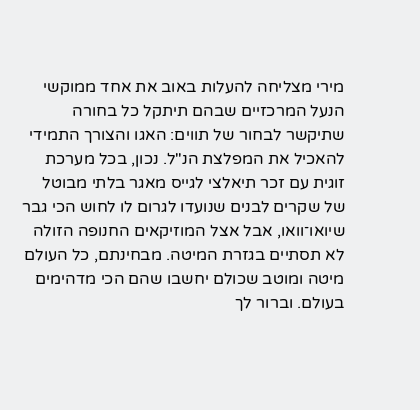מירי מצליחה להעלות באוב את אחד ממוקשי הנעל המרכזיים שבהם תיתקל כל בחורה שתיקשר לבחור של תווים: האגו והצורך התמידי להאכיל את המפלצת הנ"ל. נכון, בכל מערכת זוגית עם זכר תיאלצי לגייס מאגר בלתי מבוטל של שקרים לבנים שנועדו לגרום לו לחוש הכי גבר שיואו־וואו, אבל אצל המוזיקאים החנופה הזולה לא תסתיים בגזרת המיטה. מבחינתם, כל העולם מיטה ומוטב שכולם יחשבו שהם הכי מדהימים בעולם. וברור לך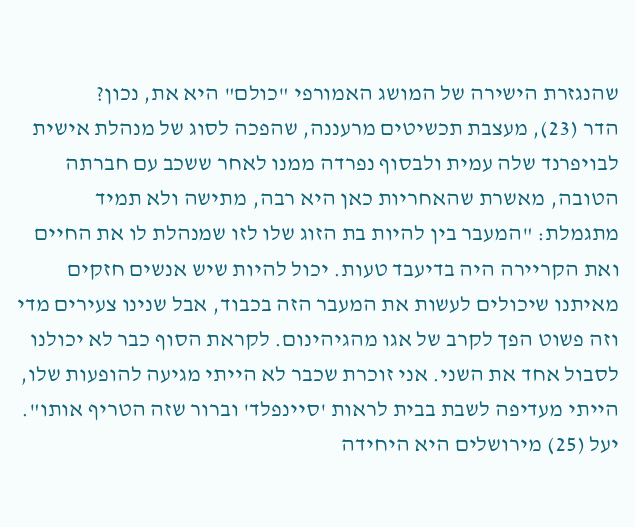שהנגזרת הישירה של המושג האמורפי "כולם" היא את, נכון?
הדר (23), מעצבת תכשיטים מרעננה, שהפכה לסוג של מנהלת אישית לבויפרנד שלה עמית ולבסוף נפרדה ממנו לאחר ששכב עם חברתה הטובה, מאשרת שהאחריות כאן היא רבה, מתישה ולא תמיד מתגמלת: "המעבר בין להיות בת הזוג שלו לזו שמנהלת לו את החיים ואת הקריירה היה בדיעבד טעות. יכול להיות שיש אנשים חזקים מאיתנו שיכולים לעשות את המעבר הזה בכבוד, אבל שנינו צעירים מדי וזה פשוט הפך לקרב של אגו מהגיהינום. לקראת הסוף כבר לא יכולנו לסבול אחד את השני. אני זוכרת שכבר לא הייתי מגיעה להופעות שלו, הייתי מעדיפה לשבת בבית לראות 'סיינפלד' וברור שזה הטריף אותו".
יעל (25) מירושלים היא היחידה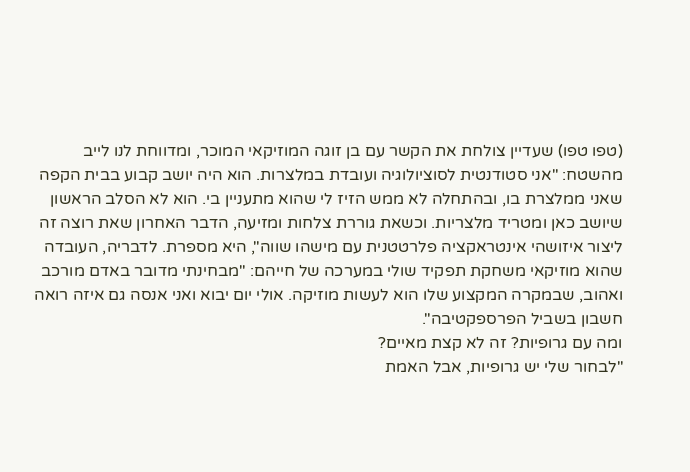(טפו טפו) שעדיין צולחת את הקשר עם בן זוגה המוזיקאי המוכר, ומדווחת לנו לייב מהשטח: "אני סטודנטית לסוציולוגיה ועובדת במלצרות. הוא היה יושב קבוע בבית הקפה שאני ממלצרת בו, ובהתחלה לא ממש הזיז לי שהוא מתעניין בי. הוא לא הסלב הראשון שיושב כאן ומטריד מלצריות. וכשאת גוררת צלחות ומזיעה, הדבר האחרון שאת רוצה זה ליצור איזושהי אינטראקציה פלרטטנית עם מישהו שווה", היא מספרת. לדבריה, העובדה שהוא מוזיקאי משחקת תפקיד שולי במערכה של חייהם: "מבחינתי מדובר באדם מורכב ואהוב, שבמקרה המקצוע שלו הוא לעשות מוזיקה. אולי יום יבוא ואני אנסה גם איזה רואה חשבון בשביל הפרספקטיבה".
ומה עם גרופיות? זה לא קצת מאיים?
"לבחור שלי יש גרופיות, אבל האמת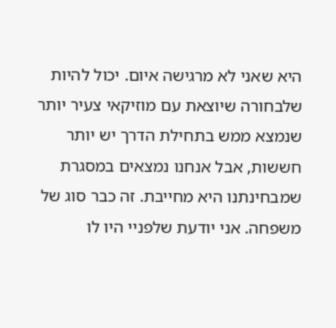היא שאני לא מרגישה איום. יכול להיות שלבחורה שיוצאת עם מוזיקאי צעיר יותר שנמצא ממש בתחילת הדרך יש יותר חששות, אבל אנחנו נמצאים במסגרת שמבחינתנו היא מחייבת. זה כבר סוג של משפחה. אני יודעת שלפניי היו לו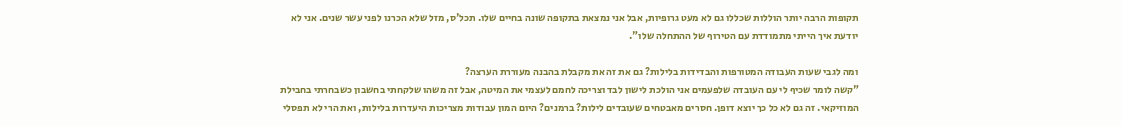תקופות הרבה יותר הוללות שכללו גם לא מעט גרופיות, אבל אני נמצאת בתקופה שונה בחיים שלו. תכל'ס, מזל שלא הכרנו לפני עשר שנים. אני לא יודעת איך הייתי מתמודדת עם הטירוף של ההתחלה שלו".

ומה לגבי שעות העבודה המטורפות והבדידות בלילות? גם את זה את מקבלת בהבנה מעוררת הערצה?
"קשה לומר שכיף לי עם העובדה שלפעמים אני הולכת לישון לבד וצריכה לחמם לעצמי את המיטה, אבל זה משהו שלקחתי בחשבון כשבחרתי בחבילת המוזיקאי. זה גם לא כל כך יוצא דופן. חסרים מאבטחים שעובדים לילות? ברמנים? היום המון עבודות מצריכות היעדרות בלילות, ואת הרי לא תפסלי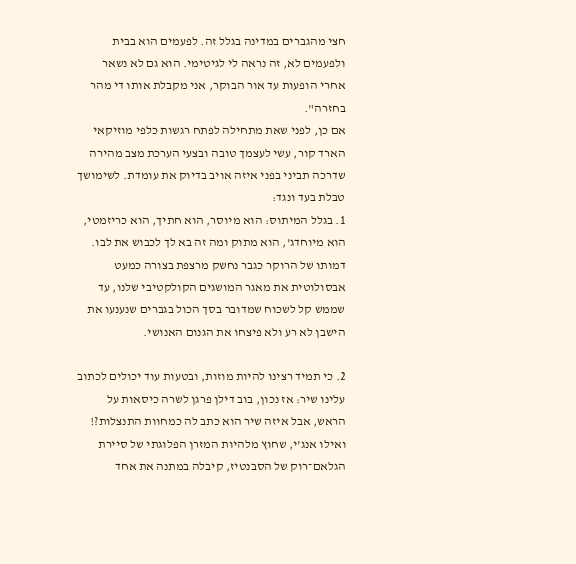חצי מהגברים במדינה בגלל זה. לפעמים הוא בבית ולפעמים לא, זה נראה לי לגיטימי. הוא גם לא נשאר אחרי הופעות עד אור הבוקר, אני מקבלת אותו די מהר בחזרה".
אם כן, לפני שאת מתחילה לפתח רגשות כלפי מוזיקאי הארד קור, עשי לעצמך טובה ובצעי הערכת מצב מהירה שדרכה תביני בפני איזה אויב בדיוק את עומדת. לשימושך טבלת בעד ונגד:
1. בגלל המיתוס: הוא מיוסר, הוא חתיך, הוא כריזמטי, הוא מיוחדג', הוא מתוק ומה זה בא לך לכבוש את לבו. דמותו של הרוקר כגבר נחשק מרצפת בצורה כמעט אבסולוטית את מאגר המושגים הקולקטיבי שלנו, עד שממש קל לשכוח שמדובר בסך הכול בגברים שנענעו את הישבן לא רע ולא פיצחו את הגנום האנושי.

2. כי תמיד רצינו להיות מוזות, ובטעות עוד יכולים לכתוב עלינו שיר: אז נכון, בוב דילן פרגן לשרה כיסאות על הראש, אבל איזה שיר הוא כתב לה כמחוות התנצלות?! ואילו אנג'י, שחוץ מלהיות המזרן הפלוגתי של סיירת הגלאם־רוק של הסבנטיז, קיבלה במתנה את אחד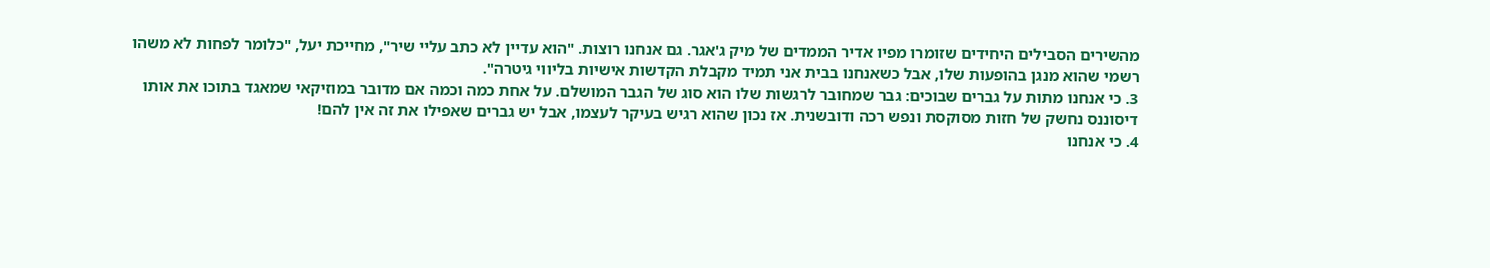מהשירים הסבילים היחידים שזומרו מפיו אדיר הממדים של מיק ג'אגר. גם אנחנו רוצות. "הוא עדיין לא כתב עליי שיר", מחייכת יעל, "כלומר לפחות לא משהו רשמי שהוא מנגן בהופעות שלו, אבל כשאנחנו בבית אני תמיד מקבלת הקדשות אישיות בליווי גיטרה".
3. כי אנחנו מתות על גברים שבוכים: גבר שמחובר לרגשות שלו הוא סוג של הגבר המושלם. על אחת כמה וכמה אם מדובר במוזיקאי שמאגד בתוכו את אותו דיסוננס נחשק של חזות מסוקסת ונפש רכה ודובשנית. אז נכון שהוא רגיש בעיקר לעצמו, אבל יש גברים שאפילו את זה אין להם!
4. כי אנחנו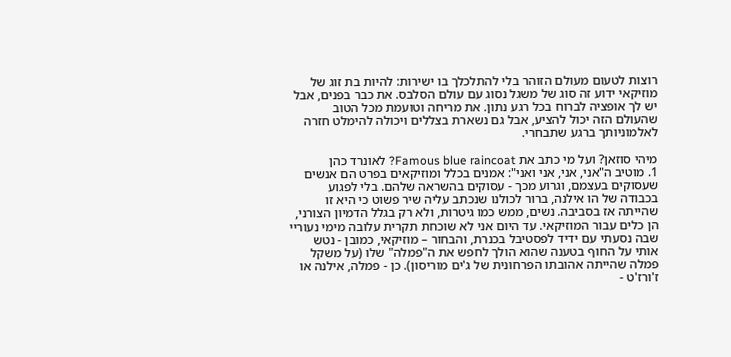רוצות לטעום מעולם הזוהר בלי להתלכלך בו ישירות: להיות בת זוג של מוזיקאי ידוע זה סוג של משגל נסוג עם עולם הסלבס. את כבר בפנים, אבל יש לך אופציה לברוח בכל רגע נתון. את מריחה וטועמת מכל הטוב שהעולם הזה יכול להציע, אבל גם נשארת בצללים ויכולה להימלט חזרה לאלמוניותך ברגע שתבחרי.

מיהי סוזאן? ועל מי כתב את Famous blue raincoat? לאונרד כהן
1. מוטיב ה"אני, אני, אני ואני": אמנים בכלל ומוזיקאים בפרט הם אנשים שעסוקים בעצמם, וגרוע מכך - עסוקים בהשראה שלהם. בלי לפגוע בכבודה של הו אילנה, ברור לכולנו שנכתב עליה שיר פשוט כי היא זו שהייתה אז בסביבה. נשים, ממש כמו גיטרות, ולא רק בגלל הדמיון הצורני, הן כלים עבור המוזיקאי. עד היום אני לא שוכחת תקרית עלובה מימי נעוריי שבה נסעתי עם ידיד לפסטיבל בכנרת, והבחור – מוזיקאי, כמובן - נטש אותי על החוף בטענה שהוא הולך לחפש את ה"פמלה" שלו (על משקל פמלה שהייתה אהובתו הפרחונית של ג'ים מוריסון). כן - פמלה, אילנה או ז'ורז'ט -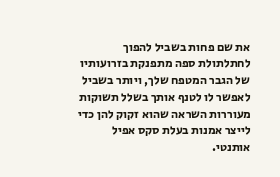את שם פחות בשביל להפוך לחתלתולת ספה מתפנקת בזרועותיו של הגבר המטפח שלך, ויותר בשביל לאפשר לו לטנף אותך בשלל תשוקות מעוררות השראה שהוא זקוק להן כדי לייצר אמנות בעלת סקס אפיל אותנטי.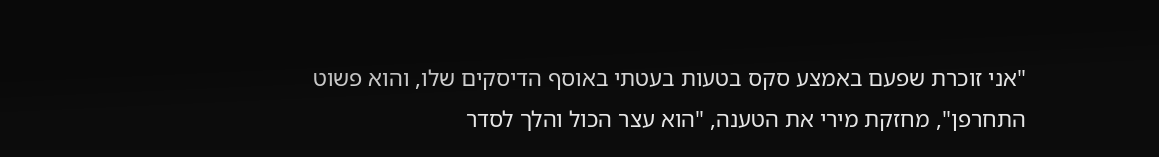"אני זוכרת שפעם באמצע סקס בטעות בעטתי באוסף הדיסקים שלו, והוא פשוט התחרפן", מחזקת מירי את הטענה, "הוא עצר הכול והלך לסדר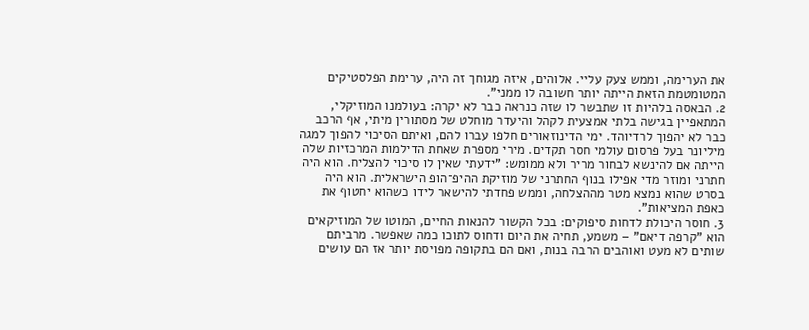את הערימה, וממש צעק עליי. אלוהים, איזה מגוחך זה היה, ערימת הפלסטיקים המטומטמת הזאת הייתה יותר חשובה לו ממני".
2. הבאסה בלהיות זו שתבשר לו שזה כנראה כבר לא יקרה: בעולמנו המוזיקלי, המתאפיין בגישה בלתי אמצעית לקהל והיעדר מוחלט של מסתורין מיתי, אף הרכב כבר לא יהפוך לרדיוהד. ימי הדינוזאורים חלפו עברו להם, ואיתם הסיכוי להפוך למגה מיליונר בעל פרסום עולמי חסר תקדים. מירי מספרת שאחת הדילמות המרכזיות שלה הייתה אם להינשא לבחור מריר ולא ממומש: "ידעתי שאין לו סיכוי להצליח. הוא היה חתרני ומוזר מדי אפילו בנוף החתרני של מוזיקת ההיפ־הופ הישראלית. הוא היה בסרט שהוא נמצא מטר מההצלחה, וממש פחדתי להישאר לידו כשהוא יחטוף את כאפת המציאות".
3. חוסר היכולת לדחות סיפוקים: בכל הקשור להנאות החיים, המוטו של המוזיקאים הוא "קרפה דיאם" – משמע, תחיה את היום ודחוס לתוכו כמה שאפשר. מרביתם שותים לא מעט ואוהבים הרבה בנות, ואם הם בתקופה מפויסת יותר אז הם עושים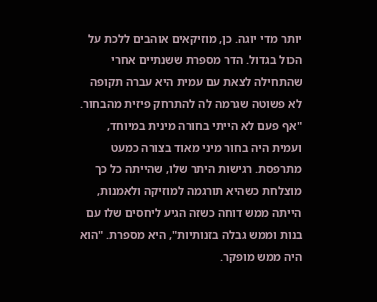יותר מדי יוגה. כן, מוזיקאים אוהבים ללכת על הכול בגדול. הדר מספרת ששנתיים אחרי שהתחילה לצאת עם עמית היא עברה תקופה לא פשוטה שגרמה לה להתרחק פיזית מהבחור. "אף פעם לא הייתי בחורה מינית במיוחד, ועמית היה בחור מיני מאוד בצורה כמעט מתרפסת. רגישות היתר שלו, שהייתה כל כך מוצלחת כשהיא תורגמה למוזיקה ולאמנות, הייתה ממש דוחה כשזה הגיע ליחסים שלו עם בנות וממש גבלה בזנותיות", היא מספרת. "הוא היה ממש מופקר.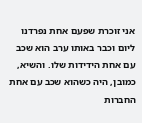אני זוכרת שפעם אחת נפרדנו ליום וכבר באותו ערב הוא שכב עם אחת הידידות שלו. והשיא, כמובן, היה כשהוא שכב עם אחת החברות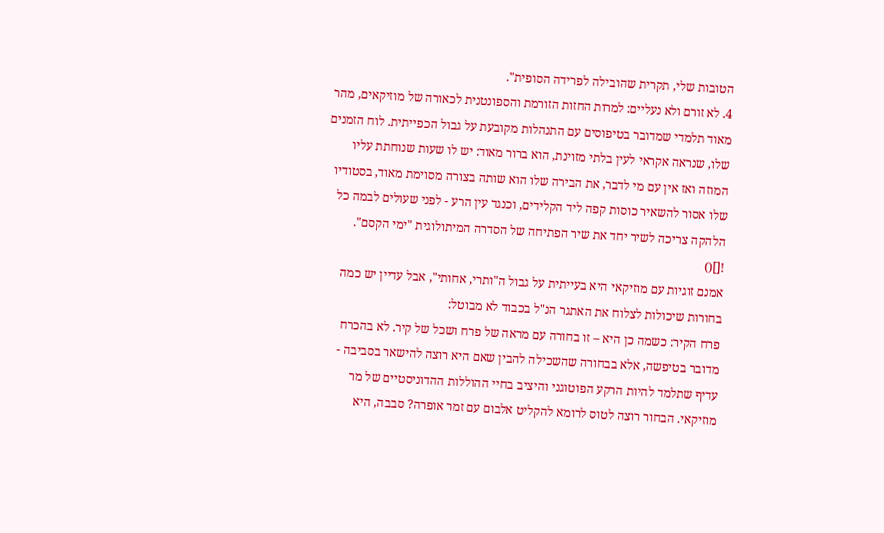הטובות שלי, תקרית שהובילה לפרידה הסופית".
4. לא זורם ולא נעליים: למרות החזות הזורמת והספונטנית לכאורה של מוזיקאים, מהר מאוד תלמדי שמדובר בטיפוסים עם התנהלות מקובעת על גבול הכפייתית. לוח הזמנים שלו, שנראה אקראי לעין בלתי מזוינת, הוא ברור מאוד: יש לו שעות שנוחתת עליו המוזה ואז אין עם מי לדבר, את הבירה שלו הוא שותה בצורה מסוימת מאוד, בסטודיו שלו אסור להשאיר כוסות קפה ליד הקלידים, וכנגד עין הרע - לפני שעולים לבמה כל הלהקה צריכה לשיר יחד את שיר הפתיחה של הסדרה המיתולוגית "ימי הקסם".
![]()
אמנם זוגיות עם מוזיקאי היא בעייתית על גבול ה"ותרי, אחותי", אבל עדיין יש כמה בחורות שיכולות לצלוח את האתגר הנ"ל בכבוד לא מבוטל:
פרח הקיר: כשמה כן היא – זו בחורה עם מראה של פרח ושכל של קיר. לא בהכרח מדובר בטיפשה, אלא בבחורה שהשכילה להבין שאם היא רוצה להישאר בסביבה - עדיף שתלמד להיות הרקע הפוטוגני והיציב בחיי ההוללות ההדוניסטיים של מר מוזיקאי. הבחור רוצה לטוס לרומא להקליט אלבום עם זמר אופרה? סבבה, היא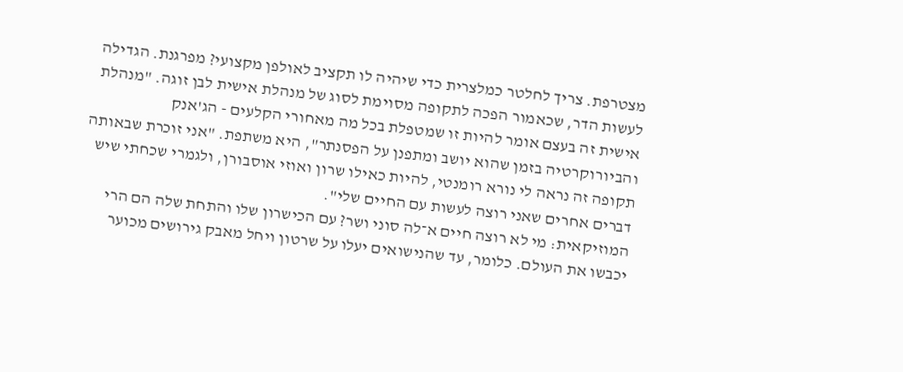מצטרפת. צריך לחלטר כמלצרית כדי שיהיה לו תקציב לאולפן מקצועי? מפרגנת. הגדילה לעשות הדר, שכאמור הפכה לתקופה מסוימת לסוג של מנהלת אישית לבן זוגה. "מנהלת אישית זה בעצם אומר להיות זו שמטפלת בכל מה מאחורי הקלעים - הג'אנק והביורוקרטיה בזמן שהוא יושב ומתפנן על הפסנתר", היא משתפת. "אני זוכרת שבאותה תקופה זה נראה לי נורא רומנטי, להיות כאילו שרון ואוזי אוסבורן, ולגמרי שכחתי שיש דברים אחרים שאני רוצה לעשות עם החיים שלי".
המוזיקאית: מי לא רוצה חיים א־לה סוני ושר? עם הכישרון שלו והתחת שלה הם הרי יכבשו את העולם. כלומר, עד שהנישואים יעלו על שרטון ויחל מאבק גירושים מכוער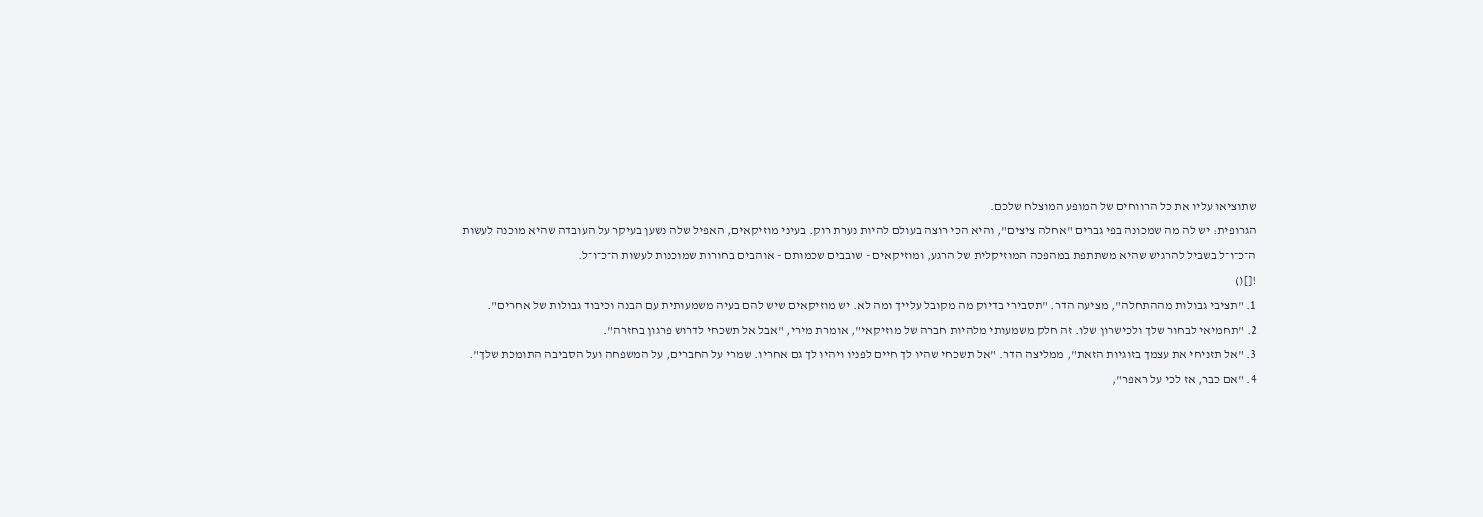שתוציאו עליו את כל הרווחים של המופע המוצלח שלכם.
הגרופית: יש לה מה שמכונה בפי גברים "אחלה ציצים", והיא הכי רוצה בעולם להיות נערת רוק. בעיני מוזיקאים, האפיל שלה נשען בעיקר על העובדה שהיא מוכנה לעשות ה־כ־ו־ל בשביל להרגיש שהיא משתתפת במהפכה המוזיקלית של הרגע, ומוזיקאים - שובבים שכמותם - אוהבים בחורות שמוכנות לעשות ה־כ־ו־ל.
![]()
1. "תציבי גבולות מההתחלה", מציעה הדר. "תסבירי בדיוק מה מקובל עלייך ומה לא. יש מוזיקאים שיש להם בעיה משמעותית עם הבנה וכיבוד גבולות של אחרים".
2. "תחמיאי לבחור שלך ולכישרון שלו. זה חלק משמעותי מלהיות חברה של מוזיקאי", אומרת מירי, "אבל אל תשכחי לדרוש פרגון בחזרה".
3. "אל תזניחי את עצמך בזוגיות הזאת", ממליצה הדר. "אל תשכחי שהיו לך חיים לפניו ויהיו לך גם אחריו. שמרי על החברים, על המשפחה ועל הסביבה התומכת שלך".
4. "אם כבר, אז לכי על ראפר",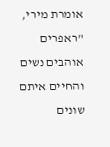אומרת מירי, "ראפרים אוהבים נשים והחיים איתם שונים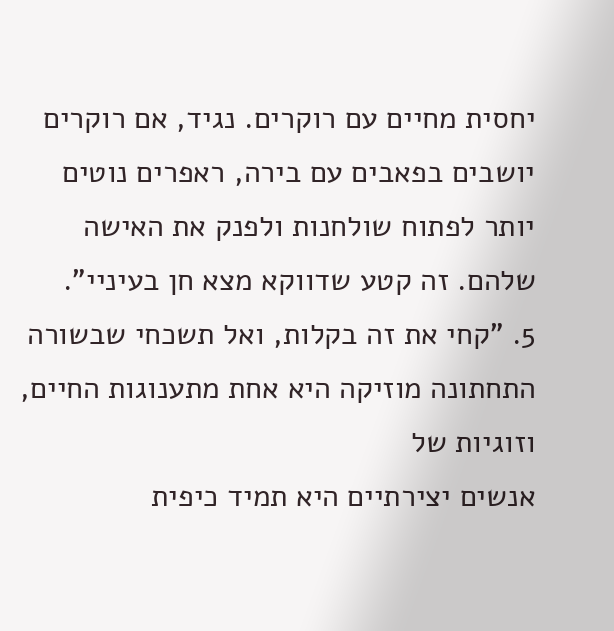יחסית מחיים עם רוקרים. נגיד, אם רוקרים יושבים בפאבים עם בירה, ראפרים נוטים יותר לפתוח שולחנות ולפנק את האישה שלהם. זה קטע שדווקא מצא חן בעיניי".
5. "קחי את זה בקלות, ואל תשכחי שבשורה התחתונה מוזיקה היא אחת מתענוגות החיים, וזוגיות של
אנשים יצירתיים היא תמיד כיפית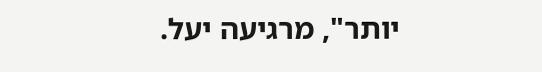יותר", מרגיעה יעל.